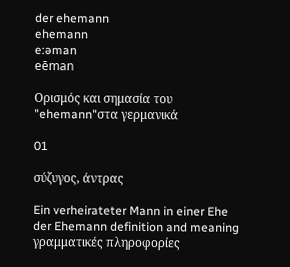der ehemann
ehemann
e:əman
eēman

Ορισμός και σημασία του "ehemann"στα γερμανικά

01

σύζυγος, άντρας

Ein verheirateter Mann in einer Ehe
der Ehemann definition and meaning
γραμματικές πληροφορίες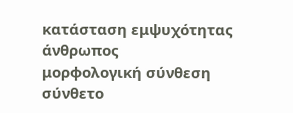κατάσταση εμψυχότητας
άνθρωπος
μορφολογική σύνθεση
σύνθετο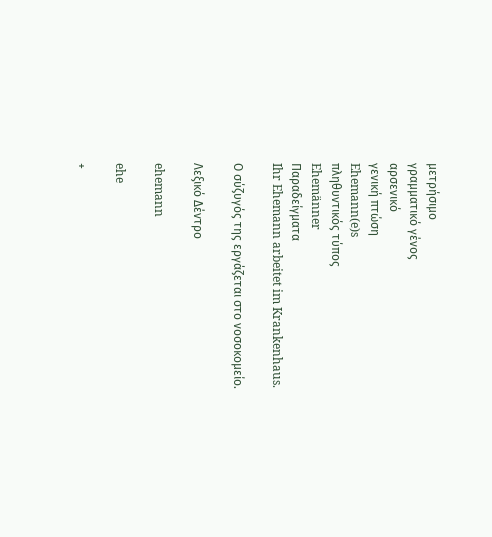μετρήσιμο
γραμματικό γένος
αρσενικό
γενική πτώση
Ehemann(e)s
πληθυντικός τύπος
Ehemänner
Παραδείγματα
Ihr Ehemann arbeitet im Krankenhaus.

Ο σύζυγός της εργάζεται στο νοσοκομείο.

Λεξικό Δέντρο

ehemann

ehe

+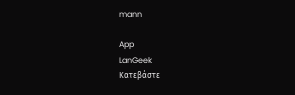mann

App
LanGeek
Κατεβάστε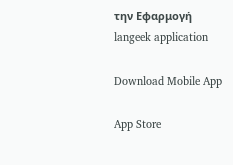την Εφαρμογή
langeek application

Download Mobile App

App Store